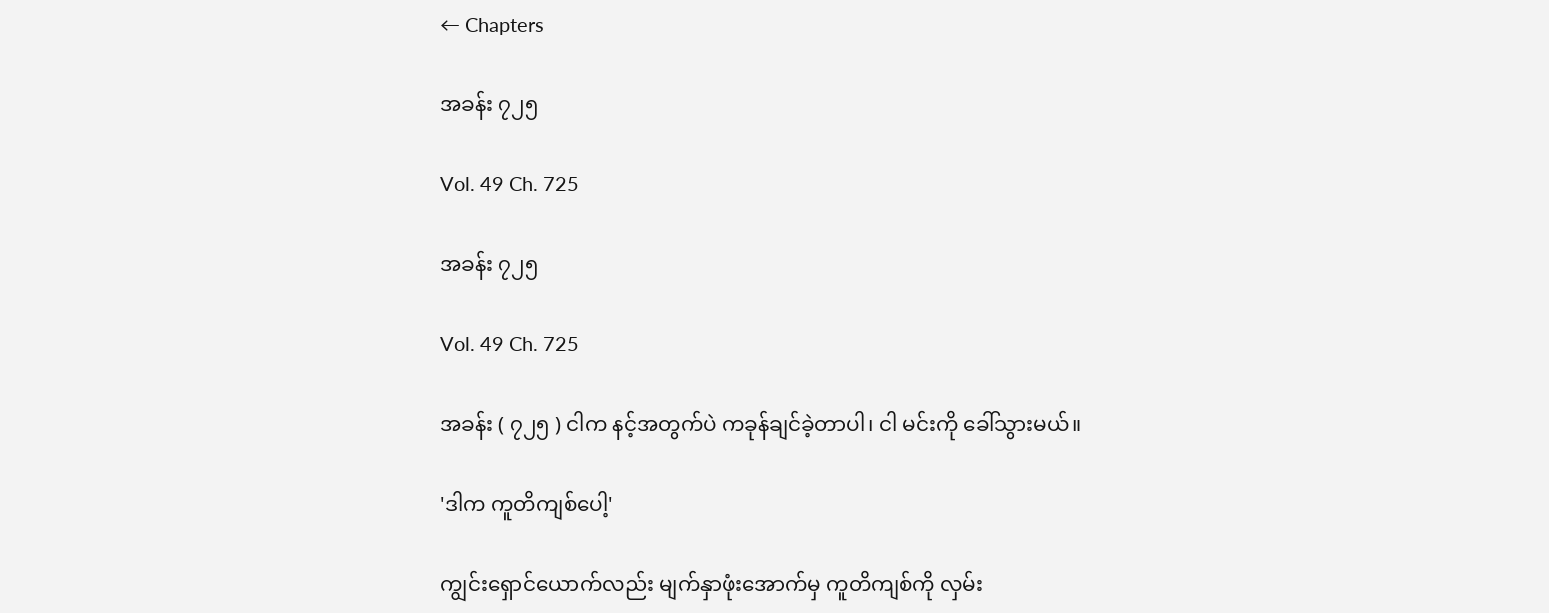← Chapters

အခန်း ၇၂၅

Vol. 49 Ch. 725

အခန်း ၇၂၅

Vol. 49 Ch. 725

အခန်း ( ၇၂၅ ) ငါက နင့်အတွက်ပဲ ကခုန်ချင်ခဲ့တာပါ၊ ငါ မင်းကို ခေါ်သွားမယ်။

'ဒါက ကူတိကျစ်ပေါ့'

ကျွင်းရှောင်ယောက်လည်း မျက်နှာဖုံးအောက်မှ ကူတိကျစ်ကို လှမ်း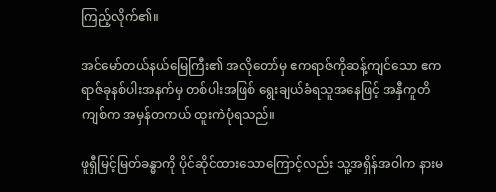ကြည့်လိုက်၏။

အင်မော်တယ်နယ်မြေကြီး၏ အလိုတော်မှ ဧကရာဇ်ကိုဆန့်ကျင်သော ဧကရာဇ်ခုနစ်ပါးအနက်မှ တစ်ပါးအဖြစ် ရွေးချယ်ခံရသူအနေဖြင့် အနှီကူတိကျစ်က အမှန်တကယ် ထူးကဲပုံရသည်။

ဖူရှီမြင့်မြတ်ခန္ဓာကို ပိုင်ဆိုင်ထားသောကြောင့်လည်း သူ့အရှိန်အဝါက နားမ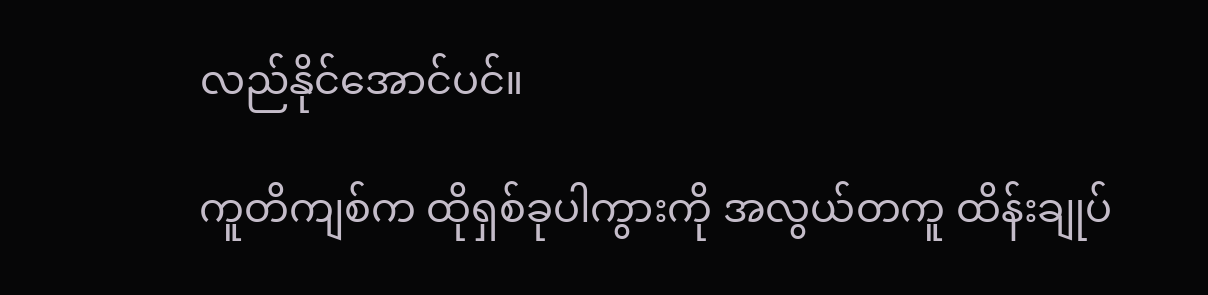လည်နိုင်အောင်ပင်။

ကူတိကျစ်က ထိုရှစ်ခုပါကွားကို အလွယ်တကူ ထိန်းချုပ်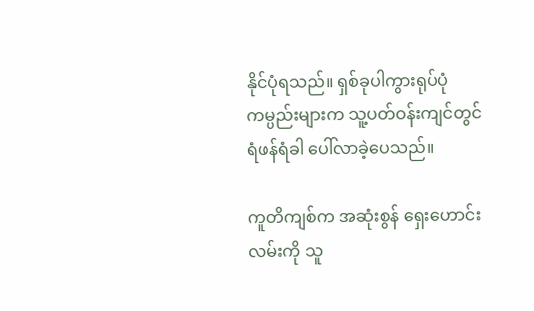နိုင်ပုံရသည်။ ရှစ်ခုပါကွားရုပ်ပုံ ကမ္ပည်းများက သူ့ပတ်ဝန်းကျင်တွင် ရံဖန်ရံခါ ပေါ်လာခဲ့ပေသည်။

ကူတိကျစ်က‌ အဆုံးစွန် ရှေးဟောင်းလမ်းကို သူ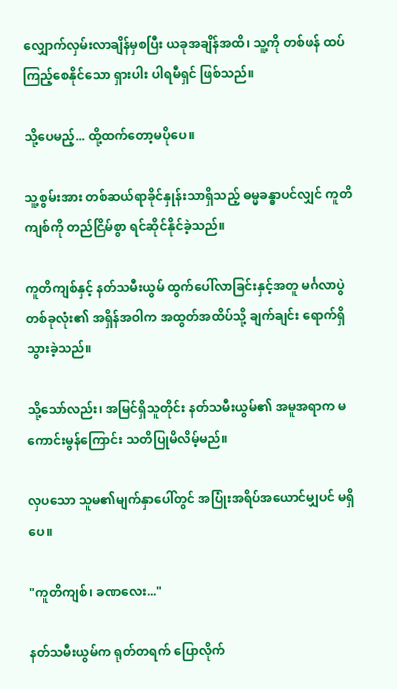လျှောက်လှမ်းလာချိန်မှစပြီး ယခုအချိန်အထိ၊ သူ့ကို တစ်ဖန် ထပ်ကြည့်စေနိုင်သော ရှားပါး ပါရမီရှင် ဖြစ်သည်။

သို့ပေမည့်... ထို့‌ထက်တော့မပိုပေ။

သူ့စွမ်းအား တစ်ဆယ်ရာခိုင်နှုန်းသာရှိသည့် ဓမ္မခန္ဓာပင်လျှင် ကူတိကျစ်ကို တည်ငြိမ်စွာ ရင်ဆိုင်နိုင်ခဲ့သည်။

ကူတိကျစ်နှင့် နတ်သမီးယွမ် ထွက်ပေါ်လာခြင်းနှင့်အတူ မင်္ဂလာပွဲတစ်ခုလုံး၏ အရှိန်အဝါက အထွတ်အထိပ်သို့ ချက်ချင်း ရောက်ရှိသွားခဲ့သည်။

သို့သော်လည်း၊ အမြင်ရှိသူတိုင်း နတ်သမီးယွမ်၏ အမူအရာက မကောင်းမွန်ကြောင်း သတိပြုမိလိမ့်မည်။

လှပသော သူမ၏မျက်နှာပေါ်တွင် အပြုံးအရိပ်အယောင်မျှပင် မရှိပေ။

"ကူတိကျစ်၊ ခဏလေး..."

နတ်သမီးယွမ်က ရုတ်တရက် ပြောလိုက်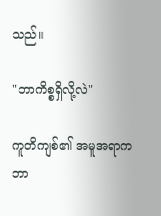သည်။

"ဘာကိစ္စရှိလို့လဲ"

ကူတိကျစ်၏ အမူအရာက ဘာ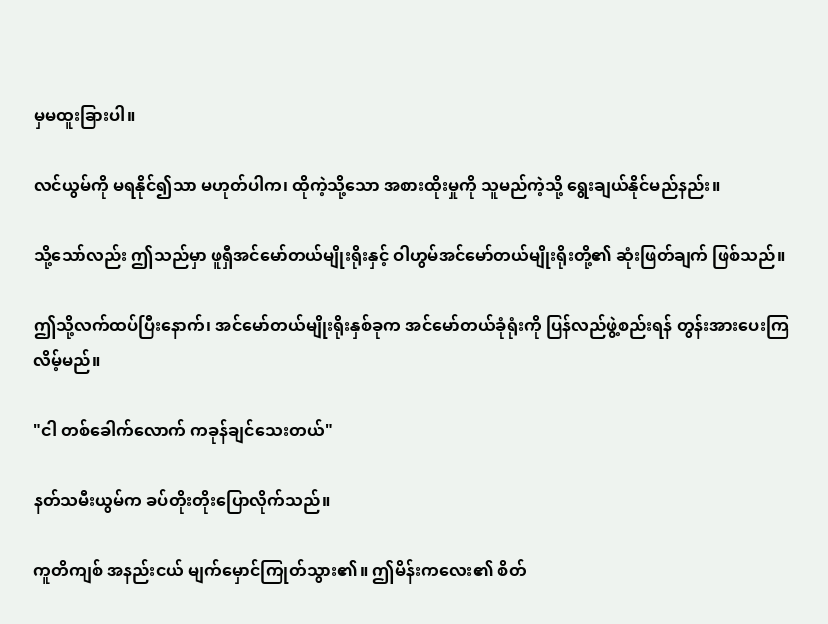မှမထူးခြားပါ။

လင်ယွမ်ကို မရနိုင်၍သာ မဟုတ်ပါက၊ ထိုကဲ့သို့သော အစားထိုးမှုကို သူမည်ကဲ့သို့ ရွေးချယ်နိုင်မည်နည်း။

သို့သော်လည်း ဤသည်မှာ ဖူရှီအင်မော်တယ်မျိုးရိုးနှင့် ဝါဟွမ်အင်မော်တယ်မျိုးရိုးတို့၏ ဆုံးဖြတ်ချက် ဖြစ်သည်။

ဤသို့လက်ထပ်ပြီးနောက်၊ အင်မော်တယ်မျိုးရိုးနှစ်ခုက အင်မော်တယ်ခုံရုံးကို ပြန်လည်ဖွဲ့စည်းရန် တွန်းအားပေးကြလိမ့်မည်။

"ငါ တစ်ခေါက်လောက် ကခုန်ချင်သေးတယ်"

နတ်သမီးယွမ်က ခပ်တိုးတိုးပြောလိုက်သည်။

ကူတိကျစ် အနည်းငယ် မျက်မှောင်ကြုတ်သွား၏။ ဤမိန်းကလေး၏ စိတ်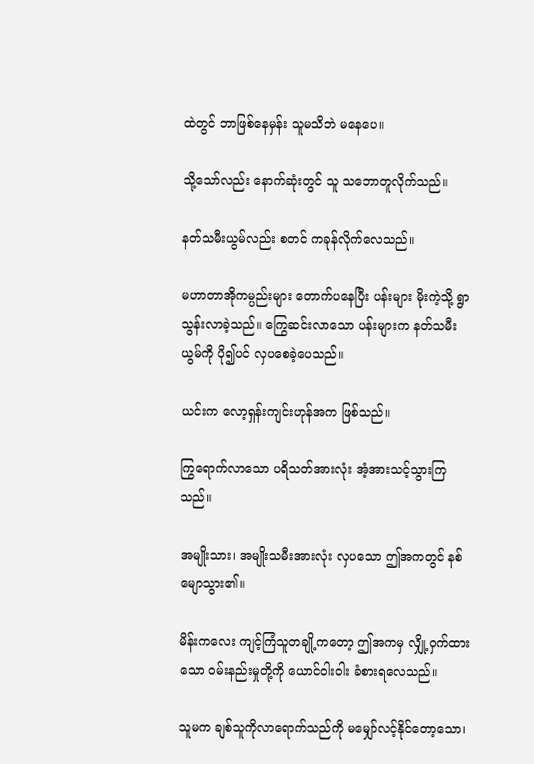ထဲတွင် ဘာဖြစ်နေမှန်း သူမသိဘဲ မနေပေ။

သို့သော်လည်း နောက်ဆုံးတွင် သူ သဘောတူလိုက်သည်။

နတ်သမီးယွမ်လည်း စတင် ကခုန်လိုက်လေသည်။

မဟာတာအိုကမ္ပည်းများ တောက်ပနေပြီး ပန်းများ မိုးကဲ့သို့ ရွာသွန်းလာခဲ့သည်။ ကြွေဆင်းလာသော ပန်းများက နတ်သမီးယွမ်ကို ပို၍ပင် လှပစေခဲ့ပေသည်။

ယင်းက လော့ရှန်းကျင်းဟုန်အက ဖြစ်သည်။

ကြွရောက်လာသော ပရိသတ်အားလုံး အံ့အားသင့်သွားကြသည်။

အမျိုးသား၊ အမျိုးသမီးအားလုံး လှပသော ဤအကတွင် နစ်မျောသွား၏။

မိန်းကလေး ကျင့်ကြံသူတချို့ကတော့ ဤအကမှ လျှို့ဝှက်ထားသော ဝမ်းနည်းမှုတို့ကို ယောင်ဝါးဝါး ခံစားရလေသည်။

သူမက ချစ်သူကိုလာရောက်သည်ကို မမျှော်လင့်နိုင်တော့သော၊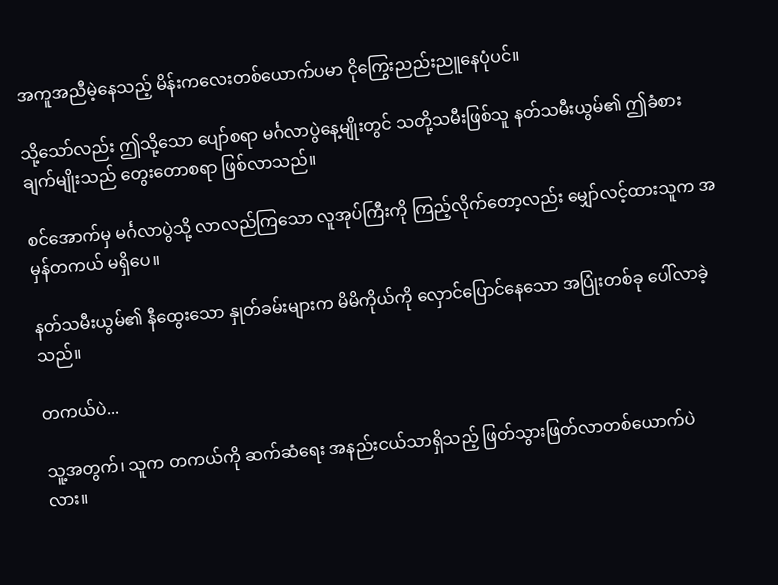အကူအညီမဲ့နေသည့် မိန်းကလေးတစ်ယောက်ပမာ ငိုကြွေးညည်းညူနေပုံပင်။

သို့သော်လည်း ဤသို့သော ပျော်စရာ မင်္ဂလာပွဲနေ့မျိုးတွင် သတို့သမီးဖြစ်သူ နတ်သမီးယွမ်၏ ဤခံစားချက်မျိုးသည် တွေးတောစရာ ဖြစ်လာသည်။

စင်အောက်မှ မင်္ဂလာပွဲသို့ လာလည်ကြသော လူအုပ်ကြီးကို ကြည့်လိုက်တော့လည်း မျှော်လင့်ထားသူက အမှန်တကယ် မရှိပေ။

နတ်သမီးယွမ်၏ နီထွေးသော နှုတ်ခမ်းများက မိမိကိုယ်ကို လှောင်ပြောင်နေသော အပြုံးတစ်ခု ပေါ်လာခဲ့သည်။

တကယ်ပဲ...

သူ့အတွက်၊ သူက တကယ်ကို ဆက်ဆံရေး အနည်းငယ်သာရှိသည့် ဖြတ်သွားဖြတ်လာတစ်ယောက်ပဲလား။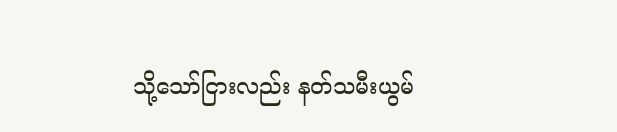သို့သော်ငြားလည်း နတ်သမီးယွမ်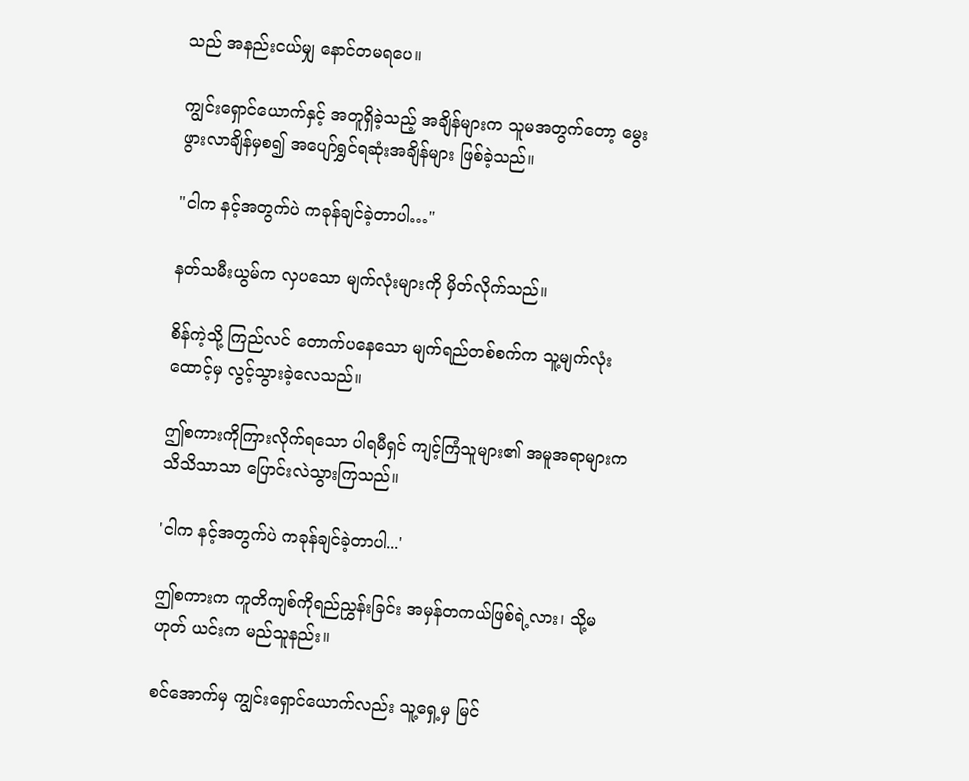သည် အနည်းငယ်မျှ နောင်တမရပေ။

ကျွင်းရှောင်ယောက်နှင့် အတူရှိခဲ့သည့် အချိန်များက သူမအတွက်တော့ မွေးဖွားလာချိန်မှစ၍ အပျော်ရွှင်ရဆုံးအချိန်များ ဖြစ်ခဲ့သည်။

"ငါက နင့်အတွက်ပဲ ကခုန်ချင်ခဲ့တာပါ…"

နတ်သမီးယွမ်က လှပသော မျက်လုံးများကို မှိတ်လိုက်သည်။

စိန်ကဲ့သို့ ကြည်လင် တောက်ပနေသော မျက်ရည်တစ်စက်က သူ့မျက်လုံးထောင့်မှ လွင့်သွားခဲ့လေသည်။

ဤစကားကိုကြားလိုက်ရသော ပါရမီရှင် ကျင့်ကြံသူများ၏ အမူအရာများက သိသိသာသာ ပြောင်းလဲသွားကြသည်။

'ငါက နင့်အတွက်ပဲ ကခုန်ချင်ခဲ့တာပါ...'

ဤစကားက ကူတိကျစ်ကိုရည်ညွှန်းခြင်း အမှန်တကယ်ဖြစ်ရဲ့လား၊ သို့မဟုတ် ယင်းက မည်သူနည်း။

စင်အောက်မှ ကျွင်းရှောင်ယောက်လည်း သူ့ရှေ့မှ မြင်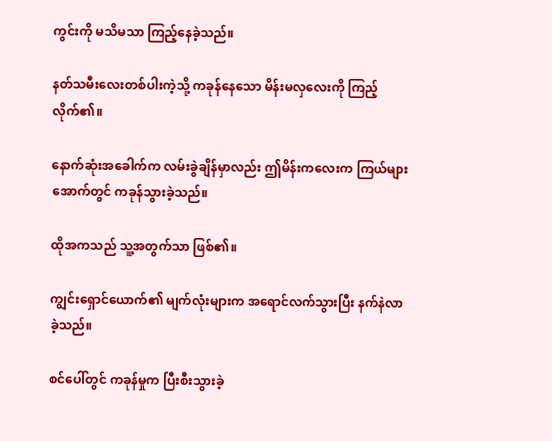ကွင်းကို မသိမသာ ကြည့်နေခဲ့သည်။

နတ်သမီးလေးတစ်ပါးကဲ့သို့ ကခုန်နေသော မိန်းမလှလေးကို ကြည့်လိုက်၏။

နောက်ဆုံးအခေါက်က လမ်းခွဲချိန်မှာလည်း ဤမိန်းကလေးက ကြယ်များအောက်တွင် ကခုန်သွားခဲ့သည်။

ထိုအကသည် သူ့အတွက်သာ ဖြစ်၏။

ကျွင်းရှောင်ယောက်၏ မျက်လုံးများက အရောင်လက်သွားပြီး နက်နဲလာခဲ့သည်။

စင်ပေါ်တွင် ကခုန်မှုက ပြီးစီးသွားခဲ့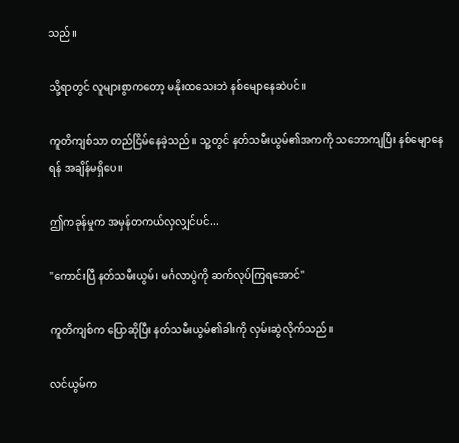သည်။

သို့ရာတွင် လူများစွာကတော့ မနိုးထသေးဘဲ နစ်မျောနေဆဲပင်။

ကူတိကျစ်သာ တည်ငြိမ်နေခဲ့သည်။ သူ့တွင် နတ်သမီးယွမ်၏အကကို သဘောကျပြီး နစ်မျောနေရန် အချိန်မရှိပေ။

ဤကခုန်မှုက အမှန်တကယ်လှလျှင်ပင်...

"ကောင်းပြီ နတ်သမီးယွမ်၊ မင်္ဂလာပွဲကို ဆက်လုပ်ကြရအောင်"

ကူတိကျစ်က ပြောဆိုပြီး နတ်သမီးယွမ်၏ခါးကို လှမ်းဆွဲလိုက်သည်။

လင်ယွမ်က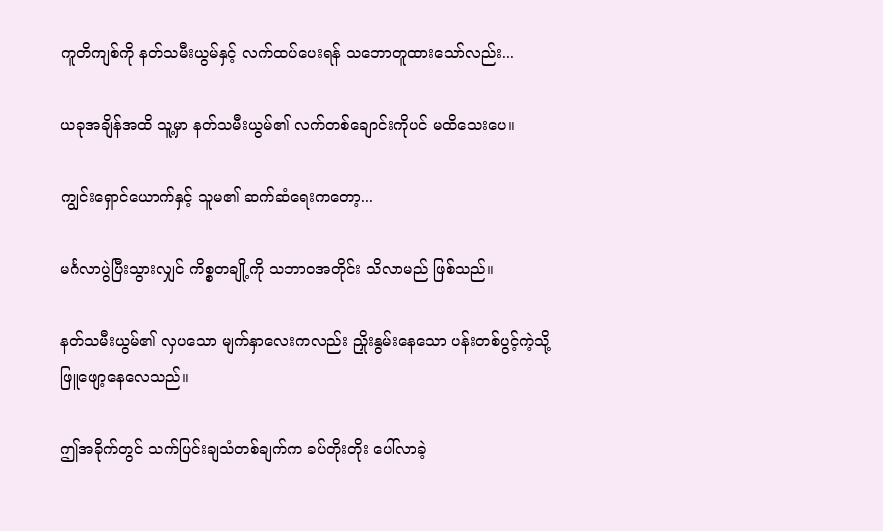ကူတိကျစ်ကို နတ်သမီးယွမ်နှင့် လက်ထပ်ပေးရန် သဘောတူထားသော်လည်း...

ယခုအချိန်အထိ သူ့မှာ နတ်သမီးယွမ်၏ လက်တစ်ချောင်းကိုပင် မထိသေးပေ။

ကျွင်းရှောင်ယောက်နှင့် သူမ၏ ဆက်ဆံရေးကတော့...

မင်္ဂလာပွဲပြီးသွားလျှင် ကိစ္စတချို့ကို သဘာဝအတိုင်း သိလာမည် ဖြစ်သည်။

နတ်သမီးယွမ်၏ လှပသော မျက်နှာလေးကလည်း ညှိုးနွမ်းနေသော ပန်းတစ်ပွင့်ကဲ့သို့ ဖြူဖျော့နေလေသည်။

ဤအခိုက်တွင် သက်ပြင်းချသံတစ်ချက်က ခပ်တိုးတိုး ပေါ်လာခဲ့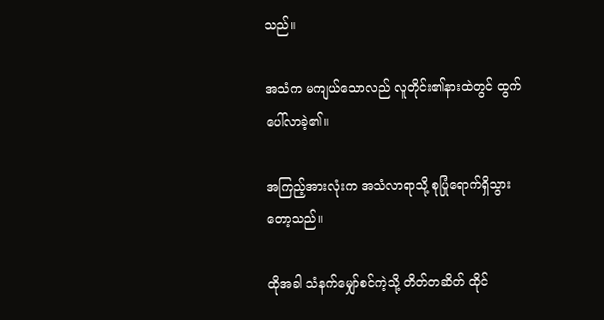သည်။

အသံက မကျယ်သောလည် လူတိုင်း၏နားထဲတွင် ထွက်ပေါ်လာခဲ့၏။

အကြည့်အားလုံးက အသံလာရာသို့ စုပြုံရောက်ရှိသွားတော့သည်။

ထိုအခါ သံနက်မျှော်စင်ကဲ့သို့ တိတ်တဆိတ် ထိုင်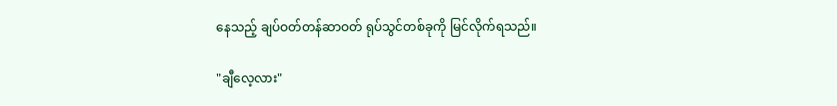နေသည့် ချပ်ဝတ်တန်ဆာဝတ် ရုပ်သွင်တစ်ခုကို မြင်လိုက်ရသည်။

"ချီလေ့လား"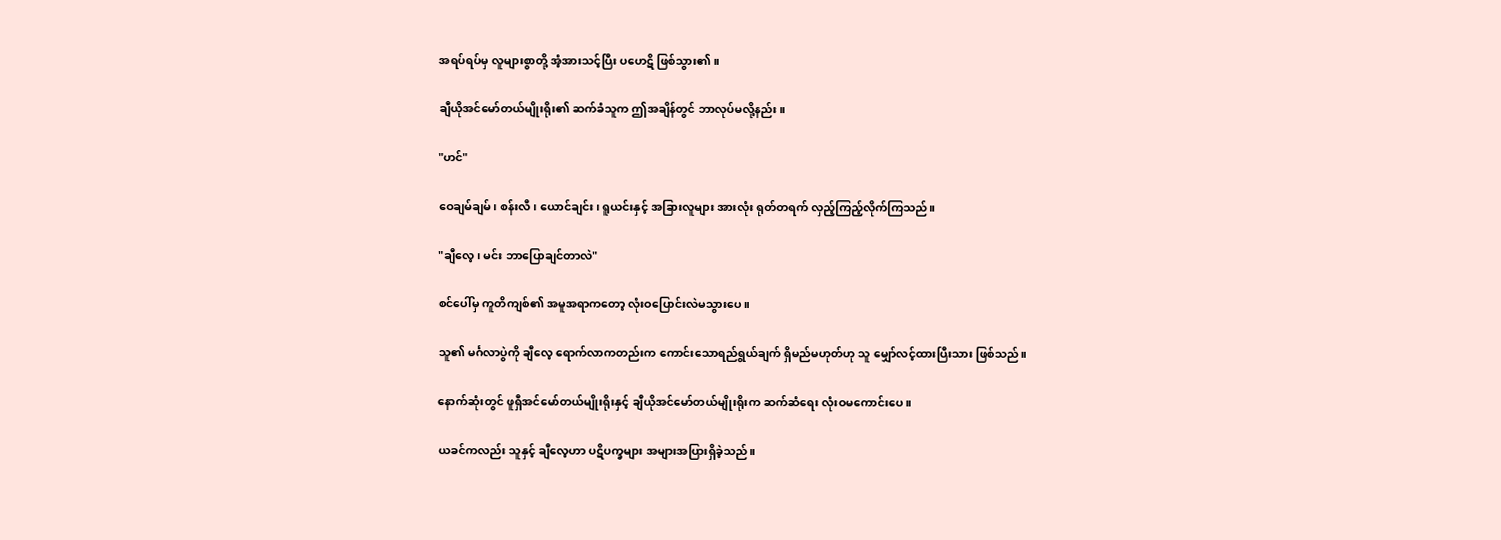အရပ်ရပ်မှ လူများစွာတို့ အံ့အားသင့်ပြီး ပဟေဋိ ဖြစ်သွား၏။

ချီယိုအင်မော်တယ်မျိုးရိုး၏ ဆက်ခံသူက ဤအချိန်တွင် ဘာလုပ်မလို့နည်း။

"ဟင်"

ဝေချမ်ချမ်၊ စန်းလီ၊ ယောင်ချင်း၊ ရူယင်းနှင့် အခြားလူများ အားလုံး ရုတ်တရက် လှည့်ကြည့်လိုက်ကြသည်။

"ချီလေ့၊ မင်း ဘာပြောချင်တာလဲ"

စင်ပေါ်မှ ကူတိကျစ်၏ အမူအရာကတော့ လုံးဝပြောင်းလဲမသွားပေ။

သူ၏ မင်္ဂလာပွဲကို ချီလေ့ ရောက်လာကတည်းက ကောင်းသောရည်ရွယ်ချက် ရှိမည်မဟုတ်ဟု သူ မျှော်လင့်ထားပြီးသား ဖြစ်သည်။

နောက်ဆုံးတွင် ဖူရှီအင်မော်တယ်မျိုးရိုးနှင့် ချီယိုအင်မော်တယ်မျိုးရိုးက ဆက်ဆံရေး လုံးဝမကောင်းပေ။

ယခင်ကလည်း သူနှင့် ချီလေ့ဟာ ပဋိပက္ခများ အများအပြားရှိခဲ့သည်။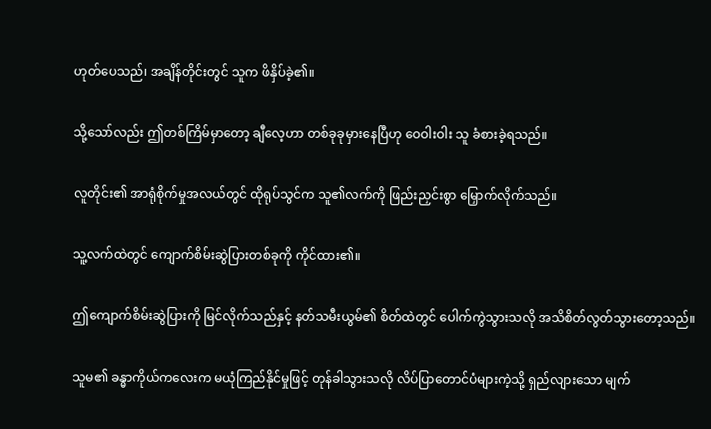ဟုတ်ပေသည်၊ အချိန်တိုင်းတွင် သူက ဖိနှိပ်ခဲ့၏။

သို့သော်လည်း ဤတစ်ကြိမ်မှာတော့ ချီလေ့ဟာ တစ်ခုခုမှားနေပြီဟု ဝေဝါးဝါး သူ ခံစားခဲ့ရသည်။

လူတိုင်း၏ အာရုံစိုက်မှုအလယ်တွင် ထိုရုပ်သွင်က သူ၏လက်ကို ဖြည်းညှင်းစွာ မြှောက်လိုက်သည်။

သူ့လက်ထဲတွင် ကျောက်စိမ်းဆွဲပြားတစ်ခုကို ကိုင်ထား၏။

ဤကျောက်စိမ်းဆွဲပြားကို မြင်လိုက်သည်နှင့် နတ်သမီးယွမ်၏ စိတ်ထဲတွင် ပေါက်ကွဲသွားသလို အသိစိတ်လွတ်သွားတော့သည်။

သူမ၏ ခန္ဓာကိုယ်ကလေးက မယုံကြည်နိုင်မှုဖြင့် တုန်ခါသွားသလို လိပ်ပြာတောင်ပံများကဲ့သို့ ရှည်လျားသော မျက်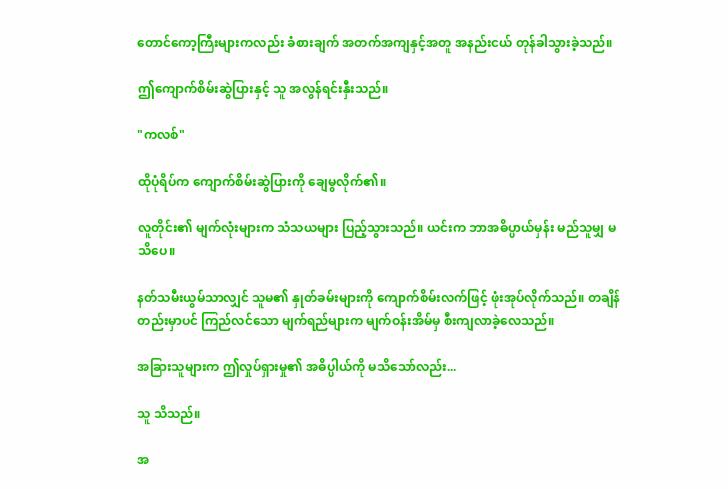တောင်ကော့ကြီးများကလည်း ခံစားချက် အတက်အကျနှင့်အတူ အနည်းငယ် တုန်ခါသွားခဲ့သည်။

ဤကျောက်စိမ်းဆွဲပြားနှင့် သူ အလွန်ရင်းနှီးသည်။

"ကလစ်"

ထိုပုံရိပ်က ကျောက်စိမ်းဆွဲပြားကို ချေမွလိုက်၏။

လူတိုင်း၏ မျက်လုံးများက သံသယများ ပြည့်သွားသည်။ ယင်းက ဘာအဓိပ္ပာယ်မှန်း မည်သူမျှ မသိပေ။

နတ်သမီးယွမ်သာလျှင် သူမ၏ နှုတ်ခမ်းများကို ကျောက်စိမ်းလက်ဖြင့် ဖုံးအုပ်လိုက်သည်။ တချိန်တည်းမှာပင် ကြည်လင်သော မျက်ရည်များက မျက်ဝန်းအိမ်မှ စီးကျလာခဲ့လေသည်။

အခြားသူများက ဤလှုပ်ရှားမှု၏ အဓိပ္ပါယ်ကို မသိသော်လည်း...

သူ သိသည်။

အ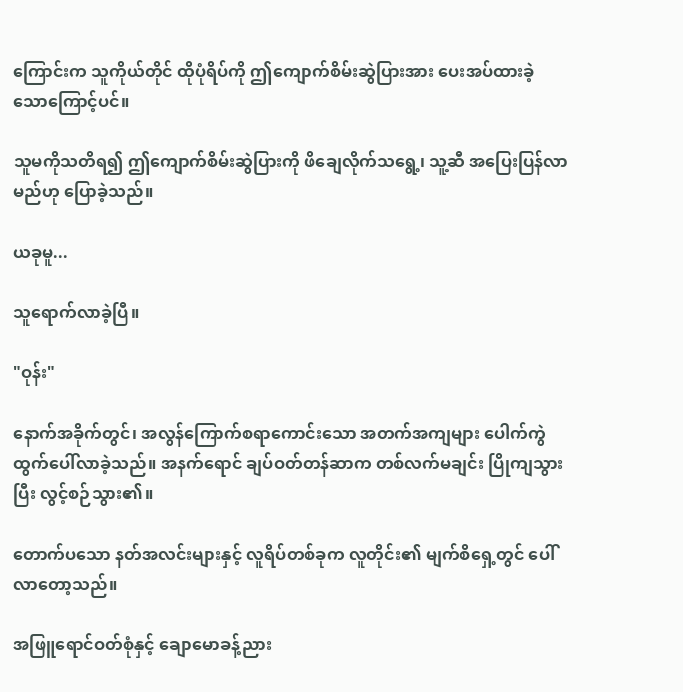ကြောင်းက သူကိုယ်တိုင် ထိုပုံရိပ်ကို ဤကျောက်စိမ်းဆွဲပြားအား ပေးအပ်ထားခဲ့သောကြောင့်ပင်။

သူမကိုသတိရ၍ ဤကျောက်စိမ်းဆွဲပြားကို ဖိချေလိုက်သရွေ့၊ သူ့ဆီ အပြေးပြန်လာမည်ဟု ပြောခဲ့သည်။

ယခုမူ...

သူရောက်လာခဲ့ပြီ။

"ဝုန်း"

နောက်အခိုက်တွင်၊ အလွန်ကြောက်စရာကောင်းသော အတက်အကျများ ‌ပေါက်ကွဲထွက်ပေါ်လာခဲ့သည်။ အနက်ရောင် ချပ်ဝတ်တန်ဆာက တစ်လက်မချင်း ပြိုကျသွားပြီး လွင့်စဉ်သွား၏။

တောက်ပသော နတ်အလင်းများနှင့် လူရိပ်တစ်ခုက လူတိုင်း၏ မျက်စိရှေ့တွင် ပေါ်လာတော့သည်။

အဖြူရောင်ဝတ်စုံနှင့် ချောမောခန့်ညား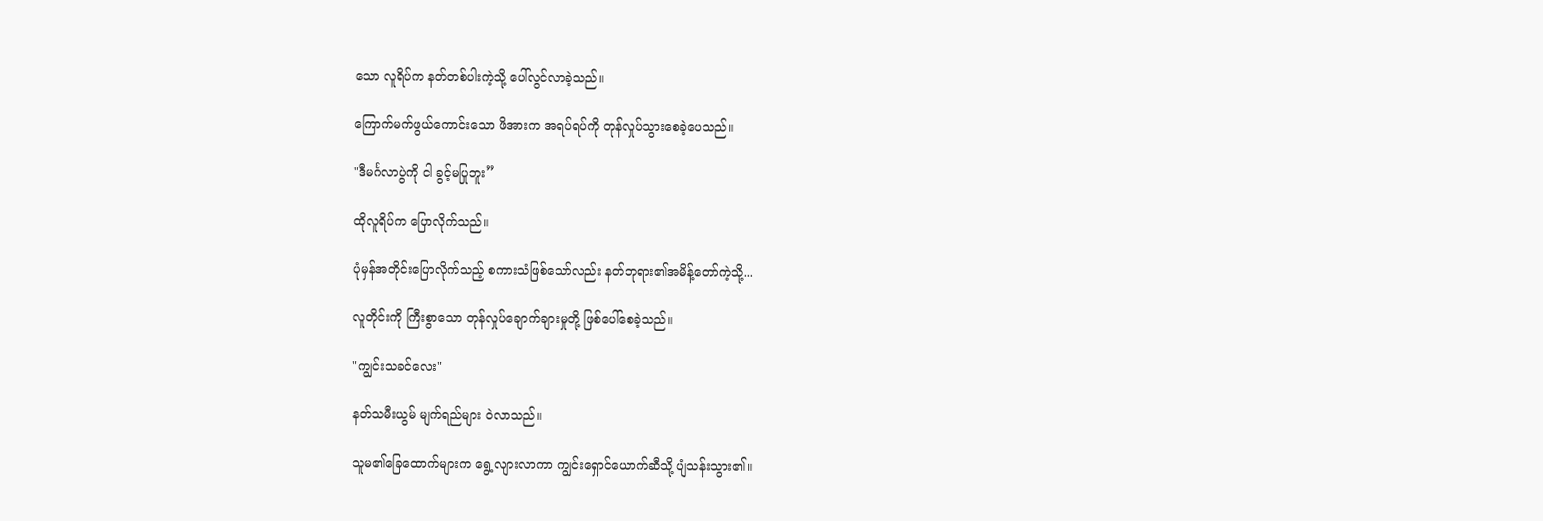သော လူရိပ်က နတ်တစ်ပါးကဲ့သို့ ပေါ်လွင်လာခဲ့သည်။

ကြောက်မက်ဖွယ်ကောင်းသော ဖိအားက အရပ်ရပ်ကို တုန်လှုပ်သွားစေခဲ့ပေသည်။

"ဒီမင်္ဂလာပွဲကို ငါ ခွင့်မပြုဘူး”

ထိုလူရိပ်က ပြောလိုက်သည်။

ပုံမှန်အတိုင်းပြောလိုက်သည့် စကားသံဖြစ်သော်လည်း နတ်ဘုရား၏အမိန့်တော်ကဲ့သို့...

လူတိုင်းကို ကြီးစွာသော တုန်လှုပ်ချောက်ချားမှုတို့ ဖြစ်ပေါ်စေခဲ့သည်။

"ကျွင်းသခင်လေး"

နတ်သမီးယွမ် မျက်ရည်များ ဝဲလာသည်။

သူမ၏ခြေထောက်များက ရွေ့လျားလာကာ ကျွင်းရှောင်ယောက်ဆီသို့ ပျံသန်းသွား၏။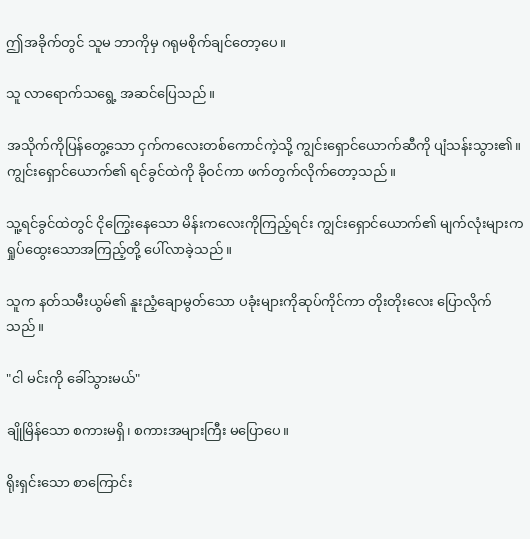ဤအခိုက်တွင် သူမ ဘာကိုမှ ဂရုမစိုက်ချင်တော့‌ပေ။

သူ လာရောက်သရွေ့ အဆင်ပြေသည်။

အသိုက်ကိုပြန်တွေ့သော ငှက်ကလေးတစ်ကောင်ကဲ့သို့ ကျွင်းရှောင်ယောက်ဆီကို ပျံသန်းသွား၏။ ကျွင်းရှောင်ယောက်၏ ရင်ခွင်ထဲကို ခိုဝင်ကာ ဖက်တွက်လိုက်တော့သည်။

သူ့ရင်ခွင်ထဲတွင် ငိုကြွေးနေသော မိန်းကလေးကိုကြည့်ရင်း ကျွင်းရှောင်ယောက်၏ မျက်လုံးများက ရှုပ်ထွေးသောအကြည့်တို့ ပေါ်လာခဲ့သည်။

သူက နတ်သမီးယွမ်၏ နူးညံ့ချောမွတ်သော ပခုံးများကိုဆုပ်ကိုင်ကာ တိုးတိုးလေး ပြောလိုက်သည်။

"ငါ မင်းကို ခေါ်သွားမယ်"

ချိုမြိန်သော စကားမရှိ၊ စကားအများကြီး မပြောပေ။

ရိုးရှင်းသော စာကြောင်း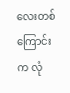လေးတစ်ကြောင်းက လုံ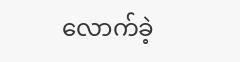လောက်ခဲ့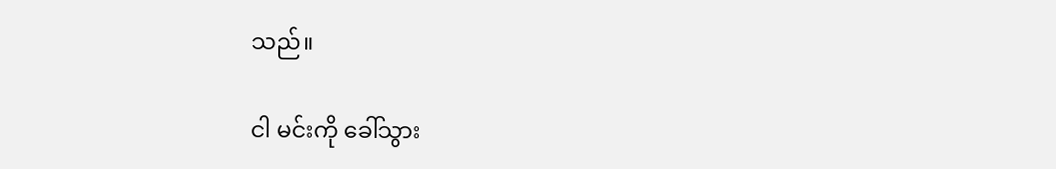သည်။

ငါ မင်းကို ခေါ်သွား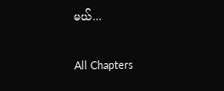မယ်...

All Chapters